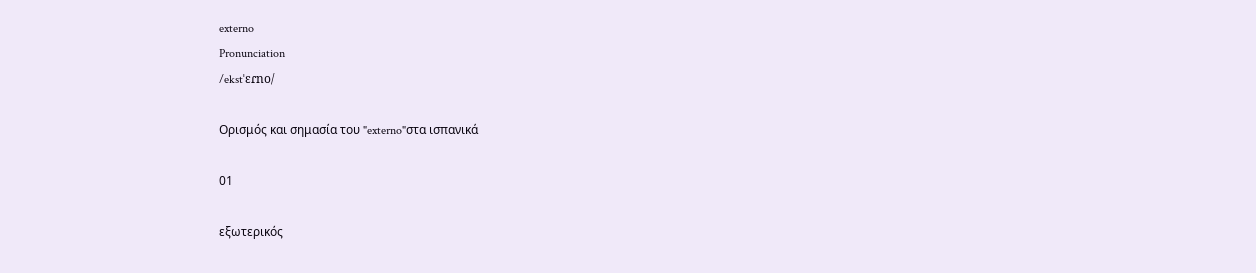externo
Pronunciation
/ekstˈɛɾno/

Ορισμός και σημασία του "externo"στα ισπανικά

01

εξωτερικός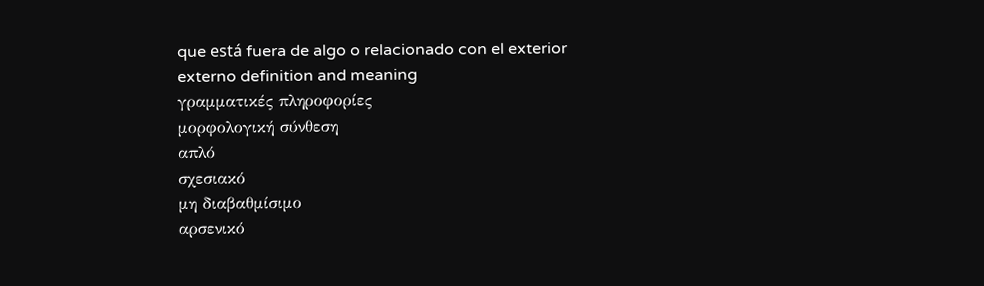que está fuera de algo o relacionado con el exterior
externo definition and meaning
γραμματικές πληροφορίες
μορφολογική σύνθεση
απλό
σχεσιακό
μη διαβαθμίσιμο
αρσενικό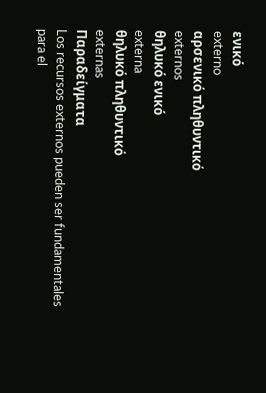ενικό
externo
αρσενικό πληθυντικό
externos
θηλυκό ενικό
externa
θηλυκό πληθυντικό
externas
Παραδείγματα
Los recursos externos pueden ser fundamentales para el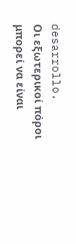desarrollo.
Οι εξωτερικοί πόροι μπορεί να είναι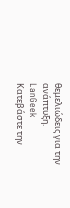θεμελιώδεις για την ανάπτυξη.
LanGeek
Κατεβάστε την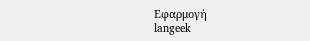Εφαρμογή
langeek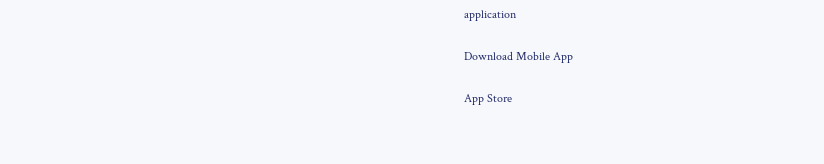application

Download Mobile App

App Store